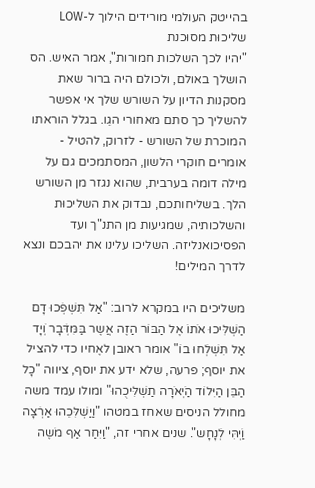בהייטק העולמי מורידים הילוך ל-LOW
שליכוּת מסוּכנת
"יהיו לכך השלכות חמורות", אמר האיש. הס הושלך באולם, ולכולם היה ברור שאת מסקנות הדיון על השורש שלך אי אפשר להשליך כך סתם מאחורי הגֵו. בגלל הוראתו המוכרת של השורש - לזרוק, להטיל - אומרים חוקרי הלשון, המסתמכים גם על מילה דומה בערבית, שהוא נגזר מן השורש הלך. בשליחותכם, נבדוק את השליכוּת והשלכותיה, שמגיעות מן התנ"ך ועד הפסיכואנליזה. השליכו עלינו את יהבכם ונצא לדרך המילים!

משליכים היו במקרא לרוב: "אַל תִּשְׁפְׁכוּ דָם הַשְׁלִּיכוּ אֹתוֹ אֶל הַבּוֹר הַזֶה אֲשֶר בַּמִּדְּׁבָר וְׁיָד אַל תִּשְׁלְׁחוּ בוֹ" אומר ראובן לאֶחיו כדי להציל את יוסף; פרעה, שלא ידע את יוסף, ציווה "כָל הַבֵּן הַיִּלוֹד הַיְׁאֹרָה תַשְׁלִּיכֻהוּ" ומולו עמד משה מחולל הניסים שאחז במטהו "וַיַשְׁלִּכֵהוּ אַרְׁצָה וַיְׁהִּי לְׁנָחָש". שנים אחרי זה, "וַיִּחַר אַף מֹשֶה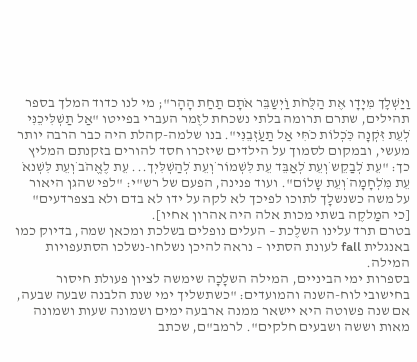וַיַשְׁלְֵך מִּיָדָו אֶת הַלֻּחֹת וַיְׁשַבֵּר אֹתָם תַחַת הָהָר"; מי לנו כדוד המלך בספר תהילים, שתרם תרומה בלתי נשכחת לזֶמר העברי בפייטו "אַל תַשְׁלִּיכֵנִּי לְׁעֵת זִּקְׁנָה כִּכְׁלוֹת כֹחִּי אַל תַעַזְׁבֵנִּי". בנו שלמה-קהלת היה כבר הרבה יותר מעשי, ובמקום לסמוך על הילדים שיזכרו חסד להורים בזקנתם המליץ כך: "עֵת לְׁבַקֵש וְׁעֵת לְׁאַבֵּד עֵת לִּשְׁמוֹר וְׁעֵת לְׁהַשְׁלִּיְך... עֵת לֶאֱהֹב וְׁעֵת לִּשְׁנאֹ עֵת מִּלְׁחָמָה וְׁעֵת שָלוֹם". ועוד פנינה, הפעם של רש"י: "לפי שהגן היאור על משה כשנשלָך לתוכו לפיכך לא לקה על ידו לא בדם ולא בצפרדעים" [כי המַלקֶה בשתי מכות אלה היה אהרון אחיו].
בטרם תרד עלינו השלֶכת – העלים נופלים בשלכת ומכאן שמה, בדיוק כמו באנגלית fall לעונת הסתיו – נראה להיכן נשלחו-נשלכו הסתעפויות המילה.
בספרות ימי הביניים, המילה השלָכָה שימשה לציון פעולת חיסור בחישובי לוח-השנה והמועדים: "כשתשליך ימי שנת הלבנה שבעה שבעה, אם שנה פשוטה היא יישאר ממנה ארבעה ימים ושמונה שעות ושמונה מאות וששה ושבעים חלקים". לרמב"ם, שכתב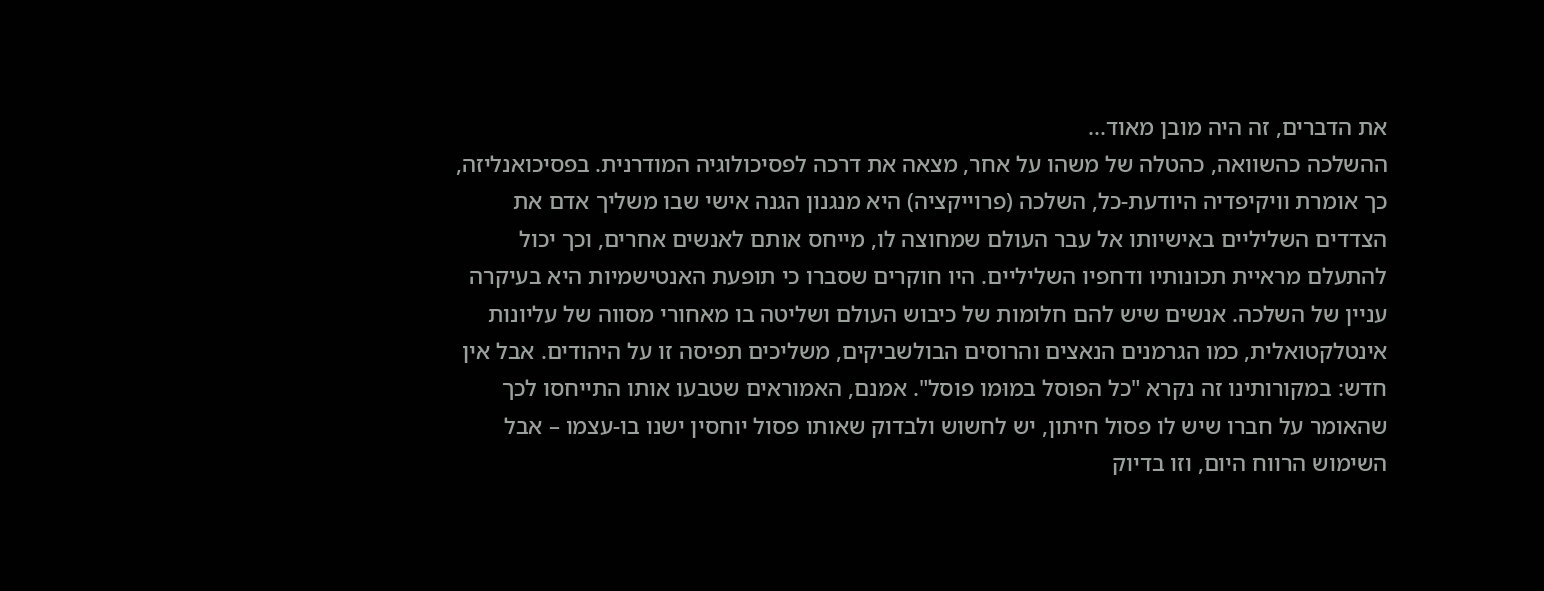את הדברים, זה היה מובן מאוד...
ההשלכה כהשוואה, כהטלה של משהו על אחר, מצאה את דרכה לפסיכולוגיה המודרנית. בפסיכואנליזה, כך אומרת וויקיפדיה היודעת-כל, השלכה (פרוייקציה) היא מנגנון הגנה אישי שבו משליך אדם את הצדדים השליליים באישיותו אל עבר העולם שמחוצה לו, מייחס אותם לאנשים אחרים, וכך יכול להתעלם מראיית תכונותיו ודחפיו השליליים. היו חוקרים שסברו כי תופעת האנטישמיות היא בעיקרה עניין של השלכה. אנשים שיש להם חלומות של כיבוש העולם ושליטה בו מאחורי מסווה של עליונות אינטלקטואלית, כמו הגרמנים הנאצים והרוסים הבולשביקים, משליכים תפיסה זו על היהודים. אבל אין חדש: במקורותינו זה נקרא "כל הפוסל במוּמו פוסל". אמנם, האמוראים שטבעו אותו התייחסו לכך שהאומר על חברו שיש לו פסול חיתון, יש לחשוש ולבדוק שאותו פסול יוחסין ישנו בו-עצמו – אבל השימוש הרווח היום, וזו בדיוק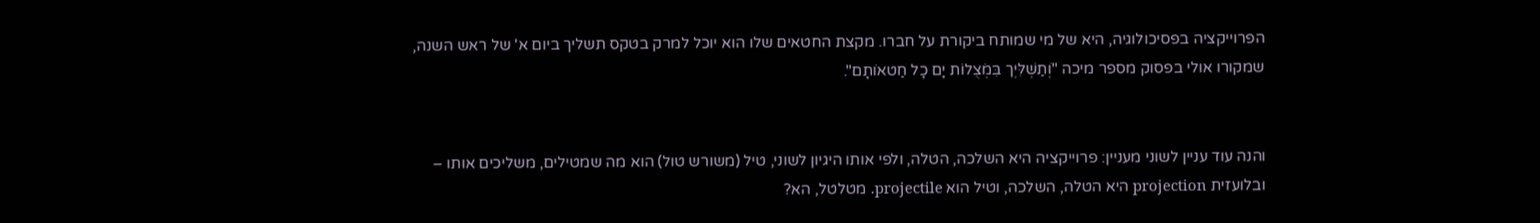הפרוייקציה בפסיכולוגיה, היא של מי שמותח ביקורת על חברו. מקצת החטאים שלו הוא יוכל למרק בטקס תשליך ביום א' של ראש השנה, שמקורו אולי בפסוק מספר מיכה "וְׁתַשְׁלִּיְך בִּמְׁצֻלוֹת יָם כָל חַטאֹותָם".


והנה עוד עניין לשוני מעניין: פרוייקציה היא השלכה, הטלה, ולפי אותו היגיון לשוני, טיל (משורש טול) הוא מה שמטילים, משליכים אותו – ובלועזית projection היא הטלה, השלכה, וטיל הוא projectile. מטלטל, הא?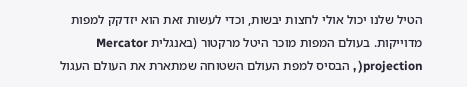הטיל שלנו יכול אולי לחצות יבשות, וכדי לעשות זאת הוא יזדקק למפות מדוייקות. בעולם המפות מוכר היטל מרקטור (באנגלית Mercator projection( , הבסיס למפת העולם השטוחה שמתארת את העולם העגול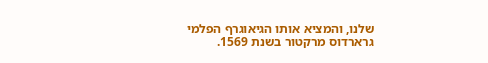שלנו, והמציא אותו הגיאוגרף הפלמי גרארדוס מרקטור בשנת 1569.